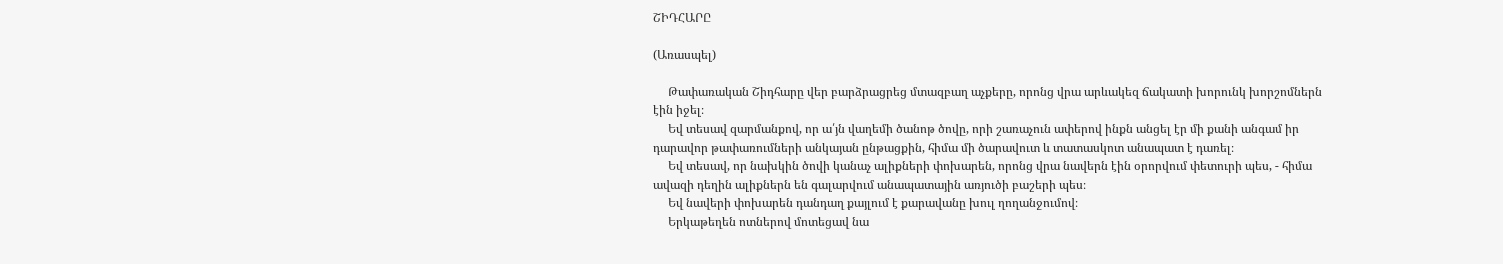ՇԻԴՀԱՐԸ

(Առասպել)

     Թափառական Շիդհարը վեր բարձրացրեց մտազբաղ աչքերը, որոնց վրա արևակեզ ճակատի խորունկ խորշոմներն էին իջել։
     Եվ տեսավ զարմանքով, որ ա՛յն վաղեմի ծանոթ ծովը, որի շառաչուն ափերով ինքն անցել էր մի քանի անգամ իր դարավոր թափառումների անկայան ընթացքին, հիմա մի ծարավուտ և տատասկոտ անապատ է դառել։
     Եվ տեսավ, որ նախկին ծովի կանաչ ալիքների փոխարեն, որոնց վրա նավերն էին օրորվում փետուրի պես, - հիմա ավազի դեղին ալիքներն են գալարվում անապատային առյուծի բաշերի պես։
     Եվ նավերի փոխարեն դանդաղ քայլում է քարավանը խուլ ղողանջումով։
     Երկաթեղեն ոտներով մոտեցավ նա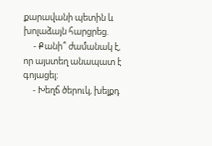քարավանի պետին և խոլաձայն հարցրեց.
     - Քանի՞ ժամանակ է, որ այստեղ անապատ է գոյացել։
     - Խեղճ ծերուկ, խելքդ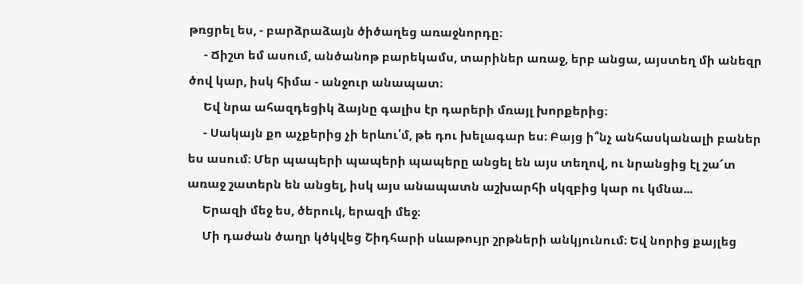թռցրել ես, - բարձրաձայն ծիծաղեց առաջնորդը։
     - Ճիշտ եմ ասում, անծանոթ բարեկամս, տարիներ առաջ, երբ անցա, այստեղ մի անեզր ծով կար, իսկ հիմա - անջուր անապատ։
     Եվ նրա ահազդեցիկ ձայնը գալիս էր դարերի մռայլ խորքերից։
     - Սակայն քո աչքերից չի երևու՛մ, թե դու խելագար ես։ Բայց ի՞նչ անհասկանալի բաներ ես ասում։ Մեր պապերի պապերի պապերը անցել են այս տեղով, ու նրանցից էլ շա՜տ առաջ շատերն են անցել, իսկ այս անապատն աշխարհի սկզբից կար ու կմնա...
     Երազի մեջ ես, ծերուկ, երազի մեջ։
     Մի դաժան ծաղր կծկվեց Շիդհարի սևաթույր շրթների անկյունում։ Եվ նորից քայլեց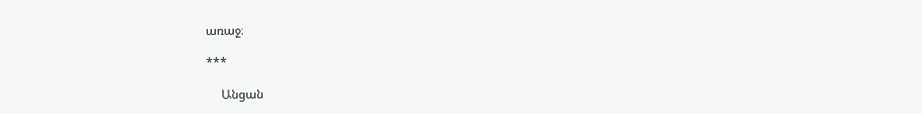առաջ։

***

     Անցան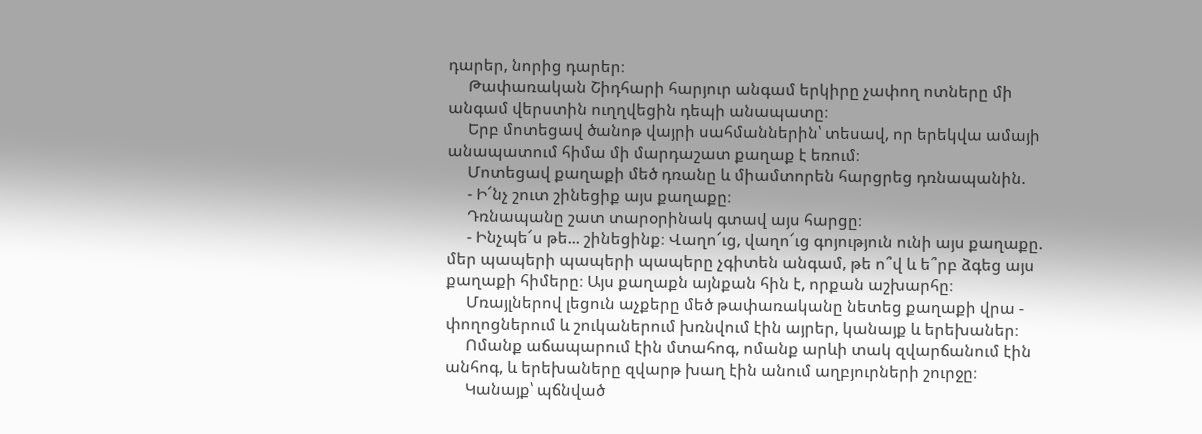դարեր, նորից դարեր։
     Թափառական Շիդհարի հարյուր անգամ երկիրը չափող ոտները մի անգամ վերստին ուղղվեցին դեպի անապատը։
     Երբ մոտեցավ ծանոթ վայրի սահմաններին՝ տեսավ, որ երեկվա ամայի անապատում հիմա մի մարդաշատ քաղաք է եռում։
     Մոտեցավ քաղաքի մեծ դռանը և միամտորեն հարցրեց դռնապանին.
     - Ի՜նչ շուտ շինեցիք այս քաղաքը։
     Դռնապանը շատ տարօրինակ գտավ այս հարցը։
     - Ինչպե՜ս թե... շինեցինք։ Վաղո՜ւց, վաղո՜ւց գոյություն ունի այս քաղաքը. մեր պապերի պապերի պապերը չգիտեն անգամ, թե ո՞վ և ե՞րբ ձգեց այս քաղաքի հիմերը։ Այս քաղաքն այնքան հին է, որքան աշխարհը։
     Մռայլներով լեցուն աչքերը մեծ թափառականը նետեց քաղաքի վրա - փողոցներում և շուկաներում խռնվում էին այրեր, կանայք և երեխաներ։
     Ոմանք աճապարում էին մտահոգ, ոմանք արևի տակ զվարճանում էին անհոգ, և երեխաները զվարթ խաղ էին անում աղբյուրների շուրջը։
     Կանայք՝ պճնված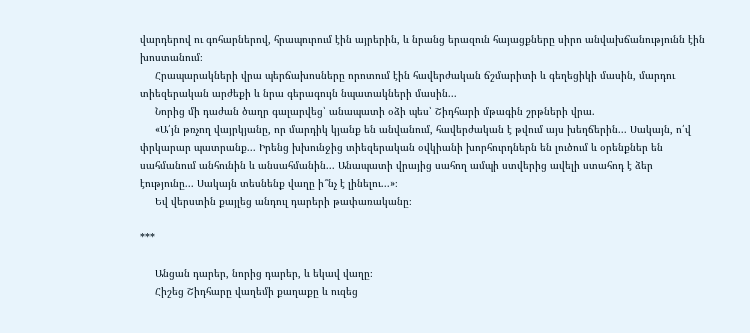վարդերով ու գոհարներով, հրապուրում էին այրերին, և նրանց երազուն հայացքները սիրո անվախճանությունն էին խոստանում։
     Հրապարակների վրա պերճախոսները որոտում էին հավերժական ճշմարիտի և գեղեցիկի մասին, մարդու տիեզերական արժեքի և նրա գերագույն նպատակների մասին...
     Նորից մի դաժան ծաղր գալարվեց՝ անապատի օձի պես՝ Շիդհարի մթագին շրթների վրա.
     «Ա՛յն թռչող վայրկյանը, որ մարդիկ կյանք են անվանում, հավերժական է թվում այս խեղճերին... Սակայն, ո՛վ փրկարար պատրանք... Իրենց խխունջից տիեզերական օվկիանի խորհուրդներն են լուծում և օրենքներ են սահմանում անհունին և անսահմանին... Անապատի վրայից սահող ամպի ստվերից ավելի ստահոդ է ձեր էությունը... Սակայն տեսնենք վաղը ի՞նչ է լինելու...»։
     Եվ վերստին քայլեց անդուլ դարերի թափառականը։

***

     Անցան դարեր, նորից դարեր, և եկավ վաղը։
     Հիշեց Շիդհարը վաղեմի քաղաքը և ուզեց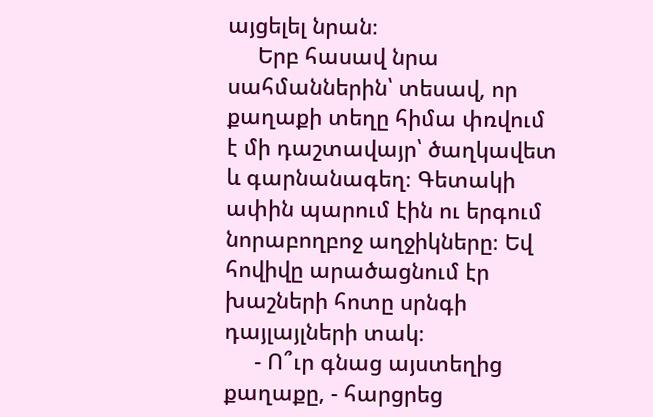այցելել նրան։
     Երբ հասավ նրա սահմաններին՝ տեսավ, որ քաղաքի տեղը հիմա փռվում է մի դաշտավայր՝ ծաղկավետ և գարնանագեղ։ Գետակի ափին պարում էին ու երգում նորաբողբոջ աղջիկները։ Եվ հովիվը արածացնում էր խաշների հոտը սրնգի դայլայլների տակ։
     - Ո՞ւր գնաց այստեղից քաղաքը, - հարցրեց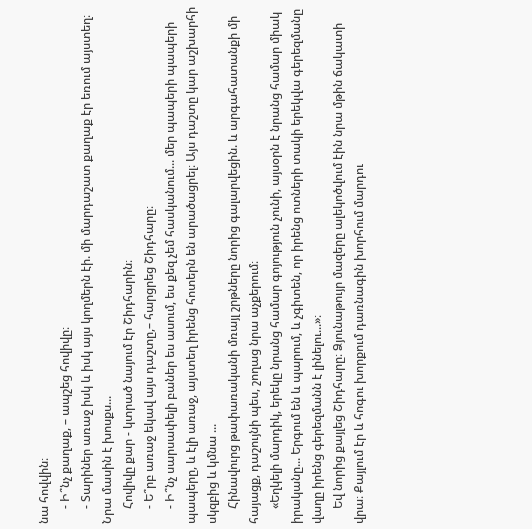նա հովվին։
     - Ի՞նչ քաղաք, – ապշեց հովիվը։
     - Տարիներ առաջ իսկ և իսկ այս կողմերն էի. մի մարդաշատ քաղաք էր եռում այստեղ։ Նրա մասին է խոսքս...
     Հովիվը քար - կտրած նայում էր Շիդհարին։
     - Ե՞րբ առաջ եկավ այս դաշտը,– հարցրեց Շիդհարը։
     - Ի՞նչ սարսափելի բաներ ես ասում, ես քեզ չեմ հասկանում... մեր պապերի պապերի պապերը, և էլի առաջ, այստեղ իրենց հոտերն են արածացրել։ Այս դաշտը կար աշխարհի սկզբից և կմնա ...
     Հինավուրց թափառականի մռայլ շրթները նորից գալարվեցին. և արգահատանքի մի հայացք, դաշույնի պես, շողաց նրա աչքերում։
     «Եղկելի մարդիկ, երեկը նրանց համար գոյություն չունի, այսօրն է նրանց համար միակ իրականը... Երգում են և պարում, և չգիտեն, որ իրենց ոտների տակի երեկվա գերեզմանը վաղը իրենց գերեզմանն է լինելու...»։
     Եվ նորից քայլեց Շիդհարը։ Ձյունաթույր մազերը ալեկոծվում էին նրա մթին ճակատի վրա։ Քայլում էր և հոգու խորքում դառնագին խորհում մարդու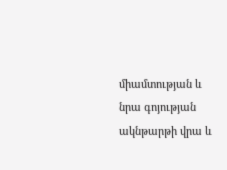միամտության և նրա գոյության ակնթարթի վրա և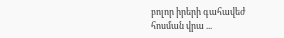բոլոր իրերի գահավեժ հոսման վրա ...